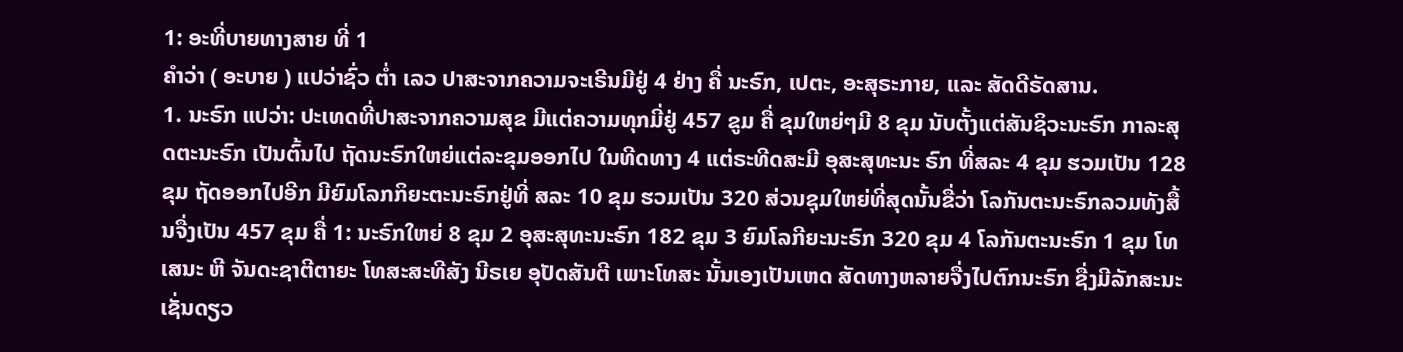1: ອະທີ່ບາຍທາງສາຍ ທີ່ 1
ຄຳວ່າ ( ອະບາຍ ) ແປວ່າຊົ່ວ ຕໍ່າ ເລວ ປາສະຈາກຄວາມຈະເຣີນມີຢູ່ 4 ຢ່າງ ຄື່ ນະຣົກ, ເປຕະ, ອະສຸຣະກາຍ, ແລະ ສັດດີຣັດສານ.
1. ນະຣົກ ແປວ່າ: ປະເທດທີ່ປາສະຈາກຄວາມສຸຂ ມີແຕ່ຄວາມທຸກມີ່ຢູ່ 457 ຂູມ ຄື່ ຂຸມໃຫຍ່ໆມີ 8 ຂຸມ ນັບຕັ້ງແຕ່ສັນຊິວະນະຣົກ ກາລະສຸດຕະນະຣົກ ເປັນຕົ້ນໄປ ຖັດນະຣົກໃຫຍ່ແຕ່ລະຂຸມອອກໄປ ໃນທີດທາງ 4 ແຕ່ຣະທີດສະມີ ອຸສະສຸທະນະ ຣົກ ທີ່ສລະ 4 ຂຸມ ຮວມເປັນ 128 ຂຸມ ຖັດອອກໄປອີກ ມີຍົມໂລກກິຍະຕະນະຣົກຢູ່ທີ່ ສລະ 10 ຂຸມ ຮວມເປັນ 320 ສ່ວນຊຸມໃຫຍ່ທີ່ສຸດນັ້ນຂື່ວ່າ ໂລກັນຕະນະຣົກລວມທັງສື້ນຈື່ງເປັນ 457 ຂຸມ ຄື່ 1: ນະຣົກໃຫຍ່ 8 ຂຸມ 2 ອຸສະສຸທະນະຣົກ 182 ຂຸມ 3 ຍົມໂລກີຍະນະຣົກ 320 ຂຸມ 4 ໂລກັນຕະນະຣົກ 1 ຂຸມ ໂທເສນະ ຫີ ຈັນດະຊາຕີຕາຍະ ໂທສະສະທີສັງ ນີຣເຍ ອຸປັດສັນຕີ ເພາະໂທສະ ນັ້ນເອງເປັນເຫດ ສັດທາງຫລາຍຈື່ງໄປຕົກນະຣົກ ຊື່ງມີລັກສະນະເຊັ່ນດຽວ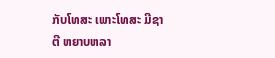ກັບໂທສະ ເພາະໂທສະ ມີຊາຕີ ຫຍາບຫລາ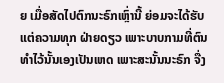ຍ ເມື່ອສັດໄປຕົກນະຣົກເຫຼົ່ານີ້ ຍ່ອມຈະໄດ້ຮັບແຕ່ຄວາມທຸກ ຝ່າຍດຽວ ເພາະບາບກາມທີ່ຕົນ ທຳໄວ້ນັ້ນເອງເປັນເຫດ ເພາະສະນັ້ນນະຣົກ ຈື່ງ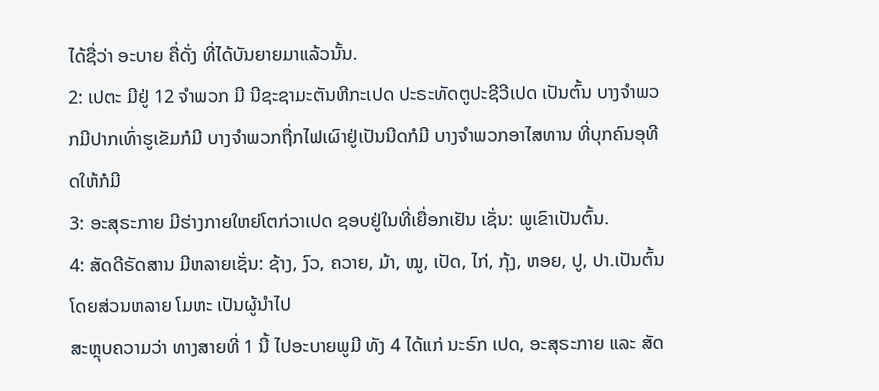ໄດ້ຊື່ວ່າ ອະບາຍ ຄື່ດັ່ງ ທີ່ໄດ້ບັນຍາຍມາແລ້ວນັ້ນ.
2: ເປຕະ ມີຢູ່ 12 ຈຳພວກ ມີ ນີຊະຊາມະຕັນຫີກະເປດ ປະຣະທັດຕູປະຊີວີເປດ ເປັນຕົ້ນ ບາງຈຳພວກມີປາກເທົ່າຮູເຂັມກໍມີ ບາງຈຳພວກຖື່ກໄຟເຜົາຢູ່ເປັນນີດກໍມີ ບາງຈຳພວກອາໄສທານ ທີ່ບຸກຄົນອຸທີດໃຫ້ກໍມີ
3: ອະສຸຣະກາຍ ມີຮ່າງກາຍໃຫຍ່ໂຕກ່ວາເປດ ຊອບຢູ່ໃນທີ່ເຍື່ອກເຢັນ ເຊັ່ນ: ພູເຂົາເປັນຕົ້ນ.
4: ສັດດີຣັດສານ ມີຫລາຍເຊັ່ນ: ຊ້າງ, ງົວ, ຄວາຍ, ມ້າ, ໝູ, ເປັດ, ໄກ່, ກຸ້ງ, ຫອຍ, ປູ, ປາ.ເປັນຕົ້ນ ໂດຍສ່ວນຫລາຍ ໂມຫະ ເປັນຜູ້ນຳໄປ
ສະຫຼຸບຄວາມວ່າ ທາງສາຍທີ່ 1 ນີ້ ໄປອະບາຍພູມີ ທັງ 4 ໄດ້ແກ່ ນະຣົກ ເປດ, ອະສຸຣະກາຍ ແລະ ສັດ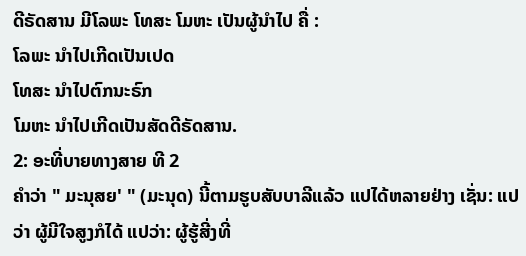ດີຣັດສານ ມີໂລພະ ໂທສະ ໂມຫະ ເປັນຜູ້ນຳໄປ ຄື່ :
ໂລພະ ນຳໄປເກີດເປັນເປດ
ໂທສະ ນຳໄປຕົກນະຣົກ
ໂມຫະ ນຳໄປເກີດເປັນສັດດີຣັດສານ.
2: ອະທີ່ບາຍທາງສາຍ ທີ 2
ຄຳວ່າ " ມະນຸສຍ' " (ມະນຸດ) ນີ້ຕາມຮູບສັບບາລີແລ້ວ ແປໄດ້ຫລາຍຢ່າງ ເຊັ່ນ: ແປວ່າ ຜູ້ມີໃຈສູງກໍໄດ້ ແປວ່າ: ຜູ້ຮູ້ສີ່ງທີ່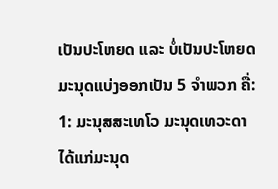ເປັນປະໂຫຍດ ແລະ ບໍ່ເປັນປະໂຫຍດ ມະນຸດແບ່ງອອກເປັນ 5 ຈຳພວກ ຄື່:
1: ມະນຸສສະເທໂວ ມະນຸດເທວະດາ ໄດ້ແກ່ມະນຸດ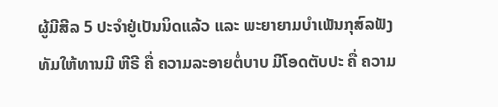ຜູ້ມີສີລ 5 ປະຈຳຢູ່ເປັນນິດແລ້ວ ແລະ ພະຍາຍາມບຳເພັນກຸສົລຟັງ
ທັມໃຫ້ທານມີ ຫີຣີ ຄື່ ຄວາມລະອາຍຕໍ່ບາບ ມີໂອດຕັບປະ ຄື່ ຄວາມ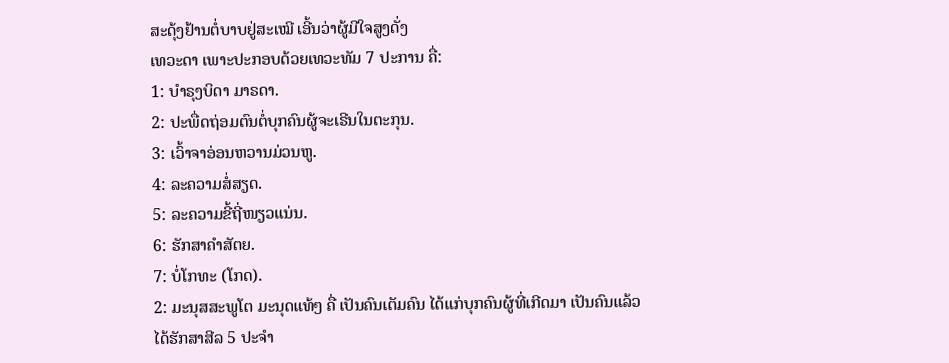ສະດຸ້ງຢ້ານຕໍ່ບາບຢູ່ສະເໝີ ເອີ້ນວ່າຜູ້ມີໃຈສູງດັ່ງ
ເທວະດາ ເພາະປະກອບດ້ວຍເທວະທັມ 7 ປະການ ຄື່:
1: ບຳຣຸງບິດາ ມາຣດາ.
2: ປະພື່ດຖ່ອມຕົນຕໍ່ບຸກຄົນຜູ້ຈະເຣີນໃນຕະກຸນ.
3: ເວົ້າຈາອ່ອນຫວານມ່ວນຫູ.
4: ລະຄວາມສໍ່ສຽດ.
5: ລະຄວາມຂີ້ຖີ່ໜຽວແນ່ນ.
6: ຮັກສາຄຳສັຕຍ.
7: ບໍ່ໂກທະ (ໂກດ).
2: ມະນຸສສະພູໂຕ ມະນຸດແທ້ໆ ຄື່ ເປັນຄົນເຕັມຄົນ ໄດ້ແກ່ບຸກຄົນຜູ້ທີ່ເກີດມາ ເປັນຄົນແລ້ວໄດ້ຮັກສາສີລ 5 ປະຈຳ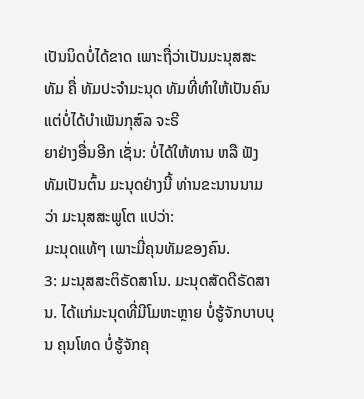ເປັນນິດບໍ່ໄດ້ຂາດ ເພາະຖື່ວ່າເປັນມະນຸສສະທັມ ຄື່ ທັມປະຈຳມະນຸດ ທັມທີ່ທຳໃຫ້ເປັນຄົນ ແຕ່ບໍ່ໄດ້ບຳເພັນກຸສົລ ຈະຣີ
ຍາຢ່າງອື່ນອີກ ເຊັ່ນ: ບໍ່ໄດ້ໃຫ້ທານ ຫລື ຟັງທັມເປັນຕົ້ນ ມະນຸດຢ່າງນີ້ ທ່ານຂະນານນາມວ່າ ມະນຸສສະພູໂຕ ແປວ່າ:
ມະນຸດແທ້ໆ ເພາະມີ່ຄຸນທັມຂອງຄົນ.
3: ມະນຸສສະຕິຣັດສາໂນ. ມະນຸດສັດດີຣັດສານ. ໄດ້ແກ່ມະນຸດທີ່ມີໂມຫະຫຼາຍ ບໍ່ຮູ້ຈັກບາບບຸນ ຄຸນໂທດ ບໍ່ຮູ້ຈັກຄຸ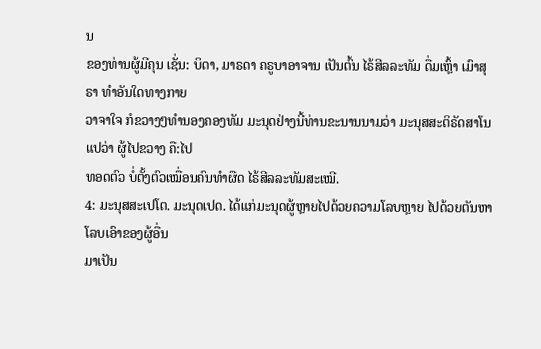ນ
ຂອງທ່ານຜູ້ມີຄຸນ ເຊັ່ນ: ບິດາ, ມາຣດາ ຄຣູບາອາຈານ ເປັນຕົ້ນ ໄຣ້ສີລລະທັມ ດື່ມເຫຼົ້າ ເມົາສຸຣາ ທຳອັນໃດທາງກາຍ
ວາຈາໃຈ ກໍຂວາງໆທຳນອງຄອງທັມ ມະນຸດຢ່າງນີ້ທ່ານຂະນານນາມວ່າ ມະນຸສສະຕິຣັດສາໂນ ແປວ່າ ຜູ້ໄປຂວາງ ຄື:ໄປ
ທອດຕົວ ບໍ່ຕັ້ງຕົວເໝື່ອນຄົນທຳຜືດ ໄຣ້ສີລລະທັມສະເໝີ.
4: ມະນຸສສະເປໂຕ. ມະນຸດເປດ. ໄດ້ແກ່ມະນຸດຜູ້ຫຼາຍໄປດ້ວຍຄວາມໂລບຫຼາຍ ໄປດ້ວຍຕັນຫາ ໂລບເອົາຂອງຜູ້ອື່ນ
ມາເປັນ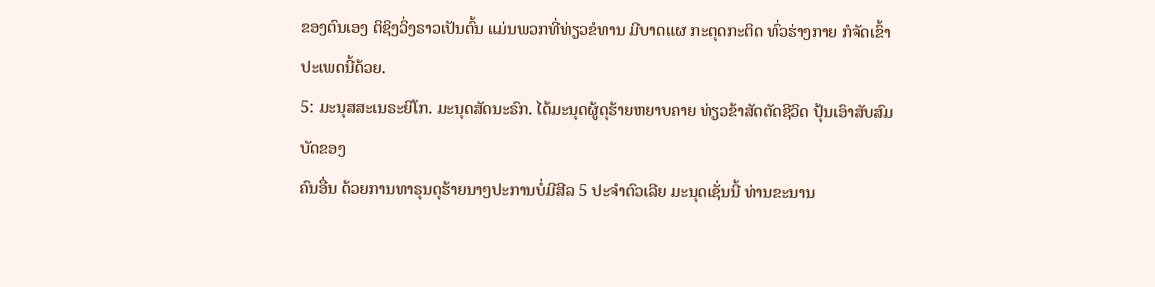ຂອງຕົນເອງ ຕິຊິງວິ່ງຣາວເປັນຕົ້ນ ແມ່ນພວກທີ່ທ່ຽວຂໍທານ ມີບາດແຜ ກະຕຸດກະຕິດ ທົ່ວຮ່າງກາຍ ກໍຈັດເຂົ້າປະເພດນີ້ດ້ວຍ.
5: ມະນຸສສະເນຣະຍິໂກ. ມະນຸດສັດນະຣົກ. ໄດ້ມະນຸດຜູ້ດຸຮ້າຍຫຍາບຄາຍ ທ່ຽວຂ້າສັດຕັດຊີວິດ ປຸ້ນເອົາສັບສົມບັດຂອງ
ຄົນອື່ນ ດ້ວຍການທາຣຸນດຸຮ້າຍນາໆປະການບໍ່ມີສີລ 5 ປະຈຳຕົວເລີຍ ມະນຸດເຊັ່ນນີ້ ທ່ານຂະນານ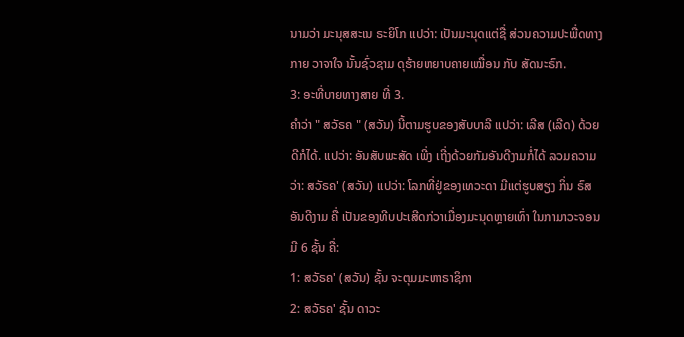ນາມວ່າ ມະນຸສສະເນ ຣະຍິໂກ ແປວ່າ: ເປັນມະນຸດແຕ່ຊື່ ສ່ວນຄວາມປະພື່ດທາງກາຍ ວາຈາໃຈ ນັ້ນຊົ່ວຊາມ ດຸຮ້າຍຫຍາບຄາຍເໝື່ອນ ກັບ ສັດນະຣົກ.
3: ອະທີ່ບາຍທາງສາຍ ທີ່ 3.
ຄຳວ່າ " ສວັຣຄ " (ສວັນ) ນີ້ຕາມຮູບຂອງສັບບາລີ ແປວ່າ: ເລີສ (ເລີດ) ດ້ວຍດີກໍໄດ້. ແປວ່າ: ອັນສັບພະສັດ ເພີ່ງ ເຖີ່ງດ້ວຍກັມອັນດີງາມກໍ່ໄດ້ ລວມຄວາມວ່າ: ສວັຣຄ' (ສວັນ) ແປວ່າ: ໂລກທີ່ຢູ່ຂອງເທວະດາ ມີແຕ່ຮູບສຽງ ກິ່ນ ຣົສ ອັນດີງາມ ຄື່ ເປັນຂອງທີບປະເສີດກ່ວາເມື່ອງມະນຸດຫຼາຍເທົ່າ ໃນກາມາວະຈອນມີ 6 ຊັ້ນ ຄື່:
1: ສວັຣຄ' (ສວັນ) ຊັ້ນ ຈະຕຸມມະຫາຣາຊິກາ
2: ສວັຣຄ' ຊັ້ນ ດາວະ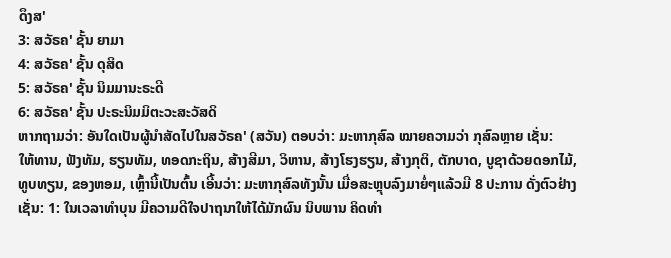ດຶງສ'
3: ສວັຣຄ' ຊັ້ນ ຍາມາ
4: ສວັຣຄ' ຊັ້ນ ດຸສິດ
5: ສວັຣຄ' ຊັ້ນ ນິມມານະຣະດີ
6: ສວັຣຄ' ຊັ້ນ ປະຣະນິມມິຕະວະສະວັສດິ
ຫາກຖາມວ່າ: ອັນໃດເປັນຜູ້ນຳສັດໄປໃນສວັຣຄ' (ສວັນ) ຕອບວ່າ: ມະຫາກຸສົລ ໝາຍຄວາມວ່າ ກຸສົລຫຼາຍ ເຊັ່ນ:
ໃຫ້ທານ, ຟັງທັມ, ຮຽນທັມ, ທອດກະຖິນ, ສ້າງສີມາ, ວິຫານ, ສ້າງໂຮງຮຽນ, ສ້າງກຸຕິ, ຕັກບາດ, ບູຊາດ້ວຍດອກໄມ້,
ທູບທຽນ, ຂອງຫອມ, ເຫຼົ້ານີ້ເປັນຕົ້ນ ເອີ້ນວ່າ: ມະຫາກຸສົລທັງນັ້ນ ເມື່ອສະຫຼຸບລົງມາຍໍ່ໆແລ້ວມີ 8 ປະການ ດັ່ງຕົວຢ່າງ
ເຊັ່ນ: 1: ໃນເວລາທຳບຸນ ມີຄວາມດີໃຈປາຖນາໃຫ້ໄດ້ມັກຜົນ ນິບພານ ຄິດທຳ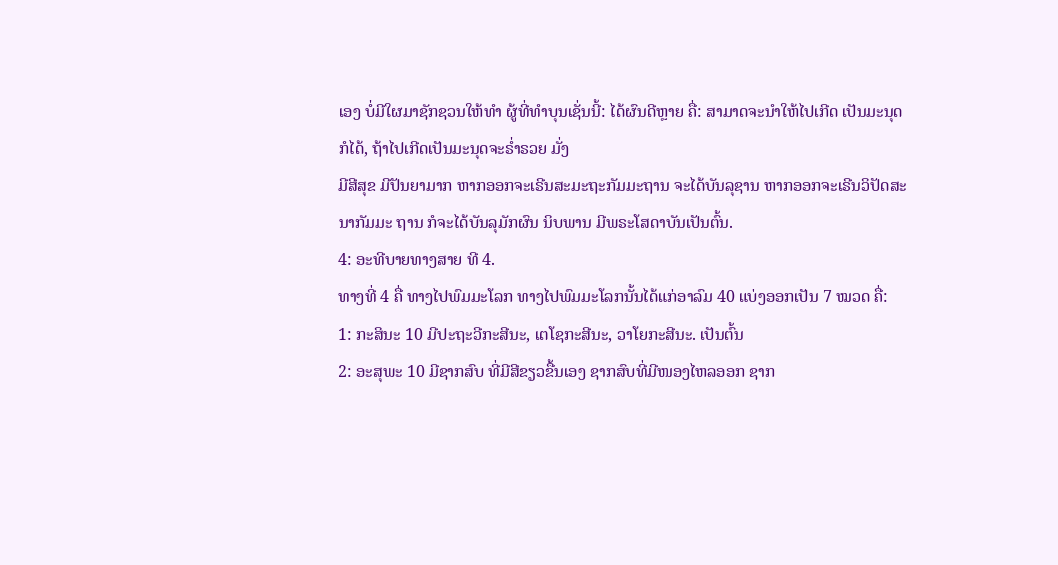ເອງ ບໍ່ມີໃຜມາຊັກຊວນໃຫ້ທຳ ຜູ້ທີ່ທຳບຸນເຊັ່ນນີ້: ໄດ້ຜົນດີຫຼາຍ ຄື່: ສາມາດຈະນຳໃຫ້ໄປເກີດ ເປັນມະນຸດກໍໄດ້, ຖ້າໄປເກີດເປັນມະນຸດຈະຣໍ່າຣວຍ ມັ່ງ
ມີສີສຸຂ ມີປັນຍາມາກ ຫາກອອກຈະເຣີນສະມະຖະກັມມະຖານ ຈະໄດ້ບັນລຸຊານ ຫາກອອກຈະເຣີນວິປັດສະນາກັມມະ ຖານ ກໍຈະໄດ້ບັນລຸມັກຜົນ ນິບພານ ມີພຣະໂສດາບັນເປັນຕົ້ນ.
4: ອະທີບາຍທາງສາຍ ທີ 4.
ທາງທີ່ 4 ຄື່ ທາງໄປພົມມະໂລກ ທາງໄປພົມມະໂລກນັ້ນໄດ້ແກ່ອາລົມ 40 ແບ່ງອອກເປັນ 7 ໝວດ ຄື່:
1: ກະສິນະ 10 ມີປະຖະວີກະສີນະ, ເຕໂຊກະສີນະ, ວາໂຍກະສີນະ. ເປັນຕົ້ນ
2: ອະສຸພະ 10 ມີຊາກສົບ ທີ່ມີສີຂຽວຂື້ນເອງ ຊາກສົບທີ່ມີໜອງໄຫລອອກ ຊາກ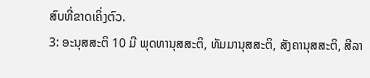ສົບທີ່ຂາດເຄິ່ງຕົວ.
3: ອະນຸສສະຕິ 10 ມີ ພຸດທານຸສສະຕິ, ທັມມານຸສສະຕິ, ສັງຄານຸສສະຕິ, ສີລາ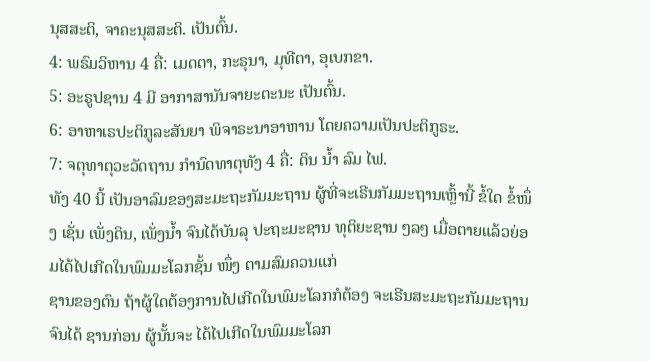ນຸສສະຕິ, ຈາຄະນຸສສະຕິ. ເປັນຕົ້ນ.
4: ພຣົມວິຫານ 4 ຄື່: ເມດຕາ, ກະຣຸນາ, ມຸທີຕາ, ອຸເບກຂາ.
5: ອະຣູປຊານ 4 ມີ ອາກາສານັນຈາຍະຕະນະ ເປັນຕົ້ນ.
6: ອາຫາເຣປະຕິກູລະສັນຍາ ພິຈາຣະນາອາຫານ ໂດຍຄວາມເປັນປະຕິກູຣະ.
7: ຈຕຸທາຕຸວະວັດຖານ ກຳນົດທາຕຸທັງ 4 ຄື່: ດິນ ນໍ້າ ລົມ ໄຟ.
ທັງ 40 ນີ້ ເປັນອາລົມຂອງສະມະຖະກັມມະຖານ ຜູ້ທີ່ຈະເຣີນກັມມະຖານເຫຼົ້ານີ້ ຂໍ້ໃດ ຂໍ້ໜຶ່ງ ເຊັ່ນ ເພັ່ງດິນ, ເພັ່ງນໍ້າ ຈົນໄດ້ບັນລຸ ປະຖະມະຊານ ທຸຕິຍະຊານ ໆລໆ ເມື່ອຕາຍແລ້ວຍ່ອມໄດ້ໄປເກີດໃນພົມມະໂລກຊັ້ນ ໜຶ່ງ ຕາມສົມຄວນແກ່
ຊານຂອງຕົນ ຖ້າຜູ້ໃດຕ້ອງການໄປເກີດໃນພົມະໂລກກໍຕ້ອງ ຈະເຣີນສະມະຖະກັມມະຖານ ຈົນໄດ້ ຊານກ່ອນ ຜູ້ນັ້ນຈະ ໄດ້ໄປເກີດໃນພົມມະໂລກ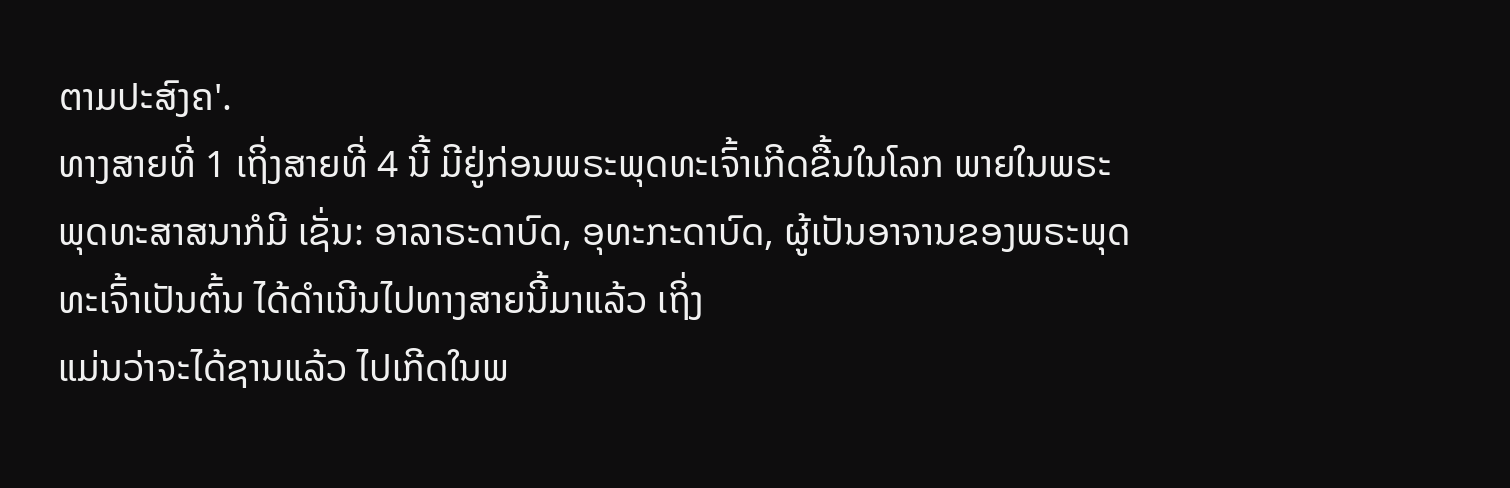ຕາມປະສົງຄ'.
ທາງສາຍທີ່ 1 ເຖິ່ງສາຍທີ່ 4 ນີ້ ມີຢູ່ກ່ອນພຣະພຸດທະເຈົ້າເກີດຂື້ນໃນໂລກ ພາຍໃນພຣະພຸດທະສາສນາກໍມີ ເຊັ່ນ: ອາລາຣະດາບົດ, ອຸທະກະດາບົດ, ຜູ້ເປັນອາຈານຂອງພຣະພຸດທະເຈົ້າເປັນຕົ້ນ ໄດ້ດຳເນີນໄປທາງສາຍນີ້ມາແລ້ວ ເຖິ່ງ
ແມ່ນວ່າຈະໄດ້ຊານແລ້ວ ໄປເກີດໃນພ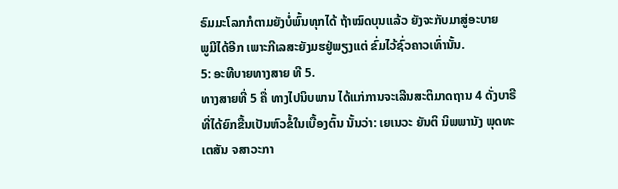ຣົມມະໂລກກໍຕາມຍັງບໍ່ພົ້ນທຸກໄດ້ ຖ້າໝົດບຸນແລ້ວ ຍັງຈະກັບມາສູ່ອະບາຍ
ພູມີໄດ້ອີກ ເພາະກີເລສະຍັງມຮຢູ່ພຽງແຕ່ ຂົ່ມໄວ້ຊົ່ວຄາວເທົ່ານັ້ນ.
5: ອະທີບາຍທາງສາຍ ທີ 5.
ທາງສາຍທີ່ 5 ຄື່ ທາງໄປນິບພານ ໄດ້ແກ່ການຈະເລີນສະຕິມາດຖານ 4 ດັ່ງບາຣີ ທີ່ໄດ້ຍົກຂື້ນເປັນຫົວຂໍ້ໃນເບື້ອງຕົ້ນ ນັ້ນວ່າ: ເຍເນວະ ຍັນຕິ ນິພພານັງ ພຸດທະເຕສັນ ຈສາວະກາ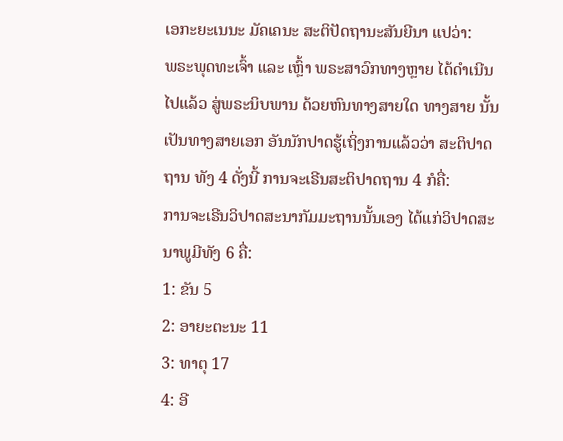ເອກະຍະເນນະ ມັຄເຄນະ ສະຕິປັດຖານະສັນຍີນາ ແປວ່າ:
ພຣະພຸດທະເຈົ້າ ແລະ ເຫຼົ້າ ພຣະສາວົກທາງຫຼາຍ ໄດ້ດຳເນີນໄປແລ້ວ ສູ່ພຣະນິບພານ ດ້ວຍຫົນທາງສາຍໃດ ທາງສາຍ ນັ້ນເປັນທາງສາຍເອກ ອັນນັກປາດຮູ້ເຖິ່ງການແລ້ວວ່າ ສະຕິປາດຖານ ທັງ 4 ດັ່ງນີ້ ການຈະເຣີນສະຕິປາດຖານ 4 ກໍຄື່:
ການຈະເຣີນວິປາດສະນາກັມມະຖານນັ້ນເອງ ໄດ້ແກ່ວິປາດສະນາພູມີທັງ 6 ຄື່:
1: ຂັນ 5
2: ອາຍະຕະນະ 11
3: ທາຕຸ 17
4: ອີ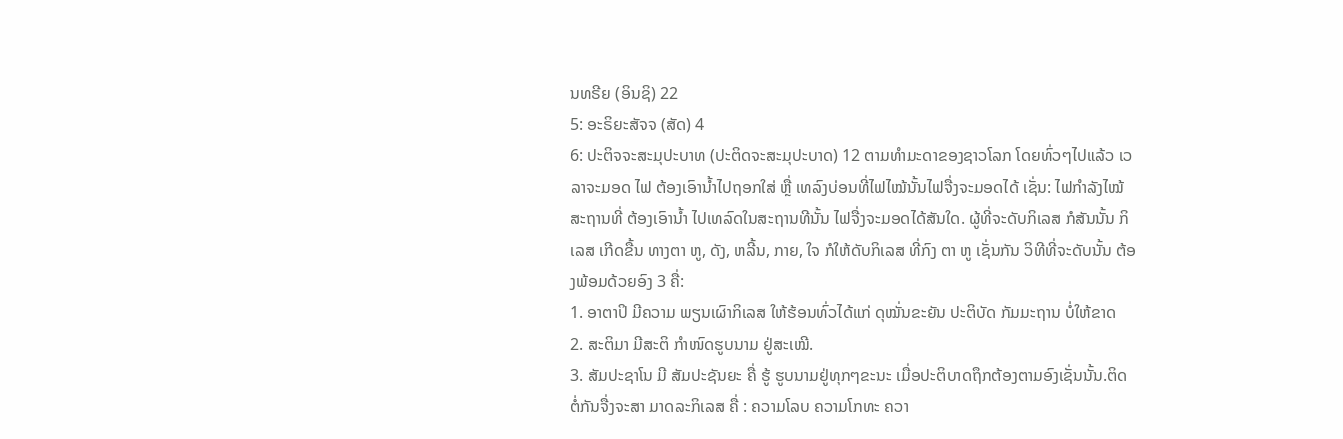ນທຣີຍ (ອິນຊິ) 22
5: ອະຣິຍະສັຈຈ (ສັດ) 4
6: ປະຕິຈຈະສະມຸປະບາທ (ປະຕິດຈະສະມຸປະບາດ) 12 ຕາມທຳມະດາຂອງຊາວໂລກ ໂດຍທົ່ວໆໄປແລ້ວ ເວລາຈະມອດ ໄຟ ຕ້ອງເອົານໍ້າໄປຖອກໃສ່ ຫຼື່ ເທລົງບ່ອນທີ່ໄຟໄໝ້ນັ້ນໄຟຈື່ງຈະມອດໄດ້ ເຊັ່ນ: ໄຟກຳລັງໄໝ້ສະຖານທີ່ ຕ້ອງເອົານໍ້າ ໄປເທລົດໃນສະຖານທີນັ້ນ ໄຟຈື່ງຈະມອດໄດ້ສັນໃດ. ຜູ້ທີ່ຈະດັບກິເລສ ກໍສັນນັ້ນ ກິເລສ ເກີດຂື້ນ ທາງຕາ ຫູ, ດັງ, ຫລີ້ນ, ກາຍ, ໃຈ ກໍໃຫ້ດັບກິເລສ ທີ່ກົງ ຕາ ຫູ ເຊັ່ນກັນ ວິທີທີ່ຈະດັບນັ້ນ ຕ້ອງພ້ອມດ້ວຍອົງ 3 ຄື່:
1. ອາຕາປິ ມີຄວາມ ພຽນເຜົາກິເລສ ໃຫ້ຮ້ອນທົ່ວໄດ້ແກ່ ດຸໝັ່ນຂະຍັນ ປະຕິບັດ ກັມມະຖານ ບໍ່ໃຫ້ຂາດ
2. ສະຕິມາ ມີສະຕິ ກຳໜົດຮູບນາມ ຢູ່ສະເໝີ.
3. ສັມປະຊາໂນ ມີ ສັມປະຊັນຍະ ຄື່ ຮູ້ ຮູບນາມຢູ່ທຸກໆຂະນະ ເມື່ອປະຕິບາດຖຶກຕ້ອງຕາມອົງເຊັ່ນນັ້ນ.ຕິດຕໍ່ກັນຈື່ງຈະສາ ມາດລະກິເລສ ຄື່ : ຄວາມໂລບ ຄວາມໂກທະ ຄວາ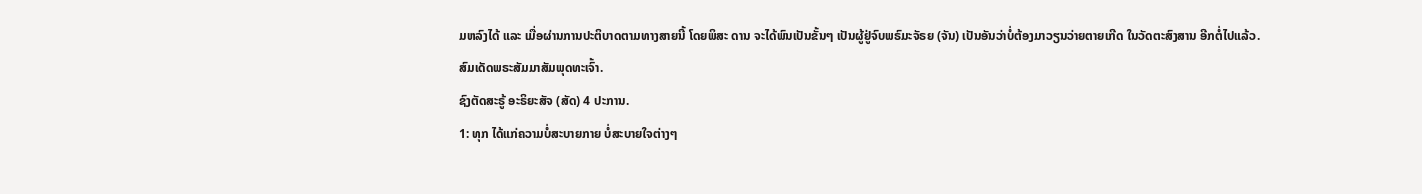ມຫລົງໄດ້ ແລະ ເມື່ອຜ່ານການປະຕິບາດຕາມທາງສາຍນີ້ ໂດຍພິສະ ດານ ຈະໄດ້ພົນເປັນຂັ້ນໆ ເປັນຜູ້ຢູ່ຈົບພຣົມະຈັຣຍ (ຈັນ) ເປັນອັນວ່າບໍ່ຕ້ອງມາວຽນວ່າຍຕາຍເກີດ ໃນວັດຕະສົງສານ ອີກຕໍ່ໄປແລ້ວ.
ສົມເດັດພຣະສັມມາສັມພຸດທະເຈົ້າ.
ຊົງຕັດສະຣູ້ ອະຣິຍະສັຈ (ສັດ) 4 ປະການ.
1: ທຸກ ໄດ້ແກ່ຄວາມບໍ່ສະບາຍກາຍ ບໍ່ສະບາຍໃຈຕ່າງໆ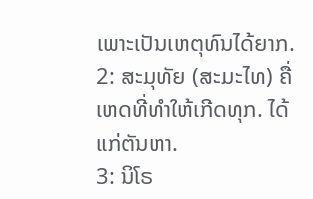ເພາະເປັນເຫຕຸທົນໄດ້ຍາກ.
2: ສະມຸທັຍ (ສະມະໄທ) ຄື່ ເຫດທີ່ທຳໃຫ້ເກີດທຸກ. ໄດ້ແກ່ຕັນຫາ.
3: ນິໂຣ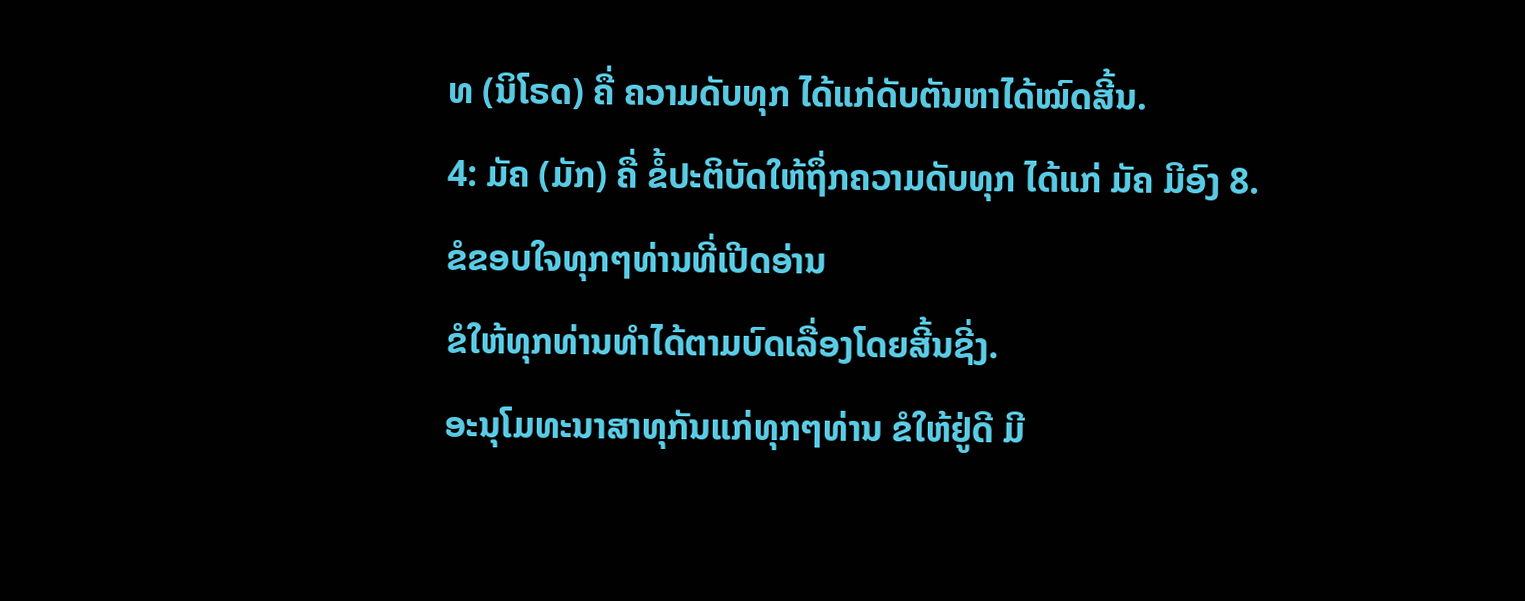ທ (ນິໂຣດ) ຄື່ ຄວາມດັບທຸກ ໄດ້ແກ່ດັບຕັນຫາໄດ້ໝົດສີ້ນ.
4: ມັຄ (ມັກ) ຄື່ ຂໍ້ປະຕິບັດໃຫ້ຖຶ່ກຄວາມດັບທຸກ ໄດ້ແກ່ ມັຄ ມີອົງ 8.
ຂໍຂອບໃຈທຸກໆທ່ານທີ່ເປີດອ່ານ
ຂໍໃຫ້ທຸກທ່ານທຳໄດ້ຕາມບົດເລື່ອງໂດຍສີ້ນຊີ່ງ.
ອະນຸໂມທະນາສາທຸກັນແກ່ທຸກໆທ່ານ ຂໍໃຫ້ຢູ່ດີ ມີ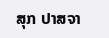ສຸກ ປາສຈາ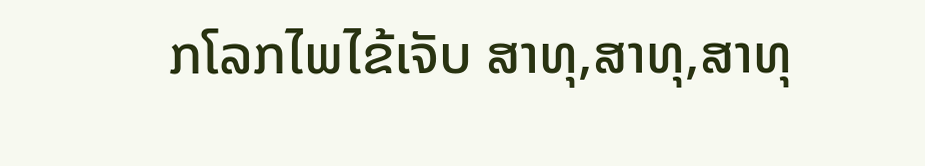ກໂລກໄພໄຂ້ເຈັບ ສາທຸ,ສາທຸ,ສາທຸ